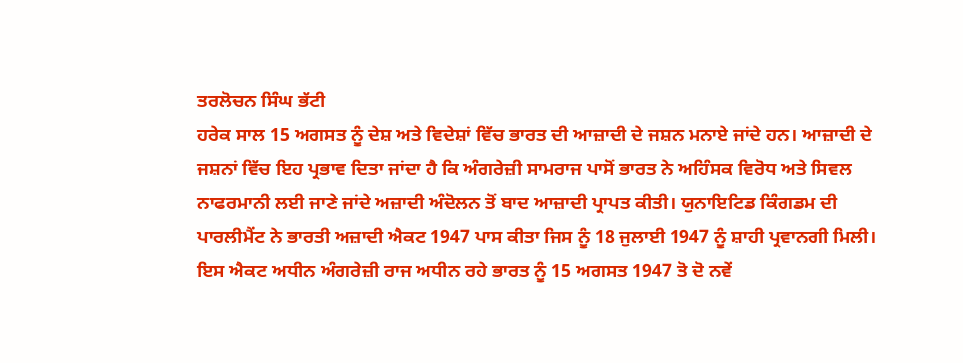ਤਰਲੋਚਨ ਸਿੰਘ ਭੱਟੀ
ਹਰੇਕ ਸਾਲ 15 ਅਗਸਤ ਨੂੰ ਦੇਸ਼ ਅਤੇ ਵਿਦੇਸ਼ਾਂ ਵਿੱਚ ਭਾਰਤ ਦੀ ਆਜ਼ਾਦੀ ਦੇ ਜਸ਼ਨ ਮਨਾਏ ਜਾਂਦੇ ਹਨ। ਆਜ਼ਾਦੀ ਦੇ ਜਸ਼ਨਾਂ ਵਿੱਚ ਇਹ ਪ੍ਰਭਾਵ ਦਿਤਾ ਜਾਂਦਾ ਹੈ ਕਿ ਅੰਗਰੇਜ਼ੀ ਸਾਮਰਾਜ ਪਾਸੋਂ ਭਾਰਤ ਨੇ ਅਹਿੰਸਕ ਵਿਰੋਧ ਅਤੇ ਸਿਵਲ ਨਾਫਰਮਾਨੀ ਲਈ ਜਾਣੇ ਜਾਂਦੇ ਅਜ਼ਾਦੀ ਅੰਦੋਲਨ ਤੋਂ ਬਾਦ ਆਜ਼ਾਦੀ ਪ੍ਰਾਪਤ ਕੀਤੀ। ਯੁਨਾਇਟਿਡ ਕਿੰਗਡਮ ਦੀ ਪਾਰਲੀਮੈਂਟ ਨੇ ਭਾਰਤੀ ਅਜ਼ਾਦੀ ਐਕਟ 1947 ਪਾਸ ਕੀਤਾ ਜਿਸ ਨੂੰ 18 ਜੁਲਾਈ 1947 ਨੂੰ ਸ਼ਾਹੀ ਪ੍ਰਵਾਨਗੀ ਮਿਲੀ। ਇਸ ਐਕਟ ਅਧੀਨ ਅੰਗਰੇਜ਼ੀ ਰਾਜ ਅਧੀਨ ਰਹੇ ਭਾਰਤ ਨੂੰ 15 ਅਗਸਤ 1947 ਤੋ ਦੋ ਨਵੇਂ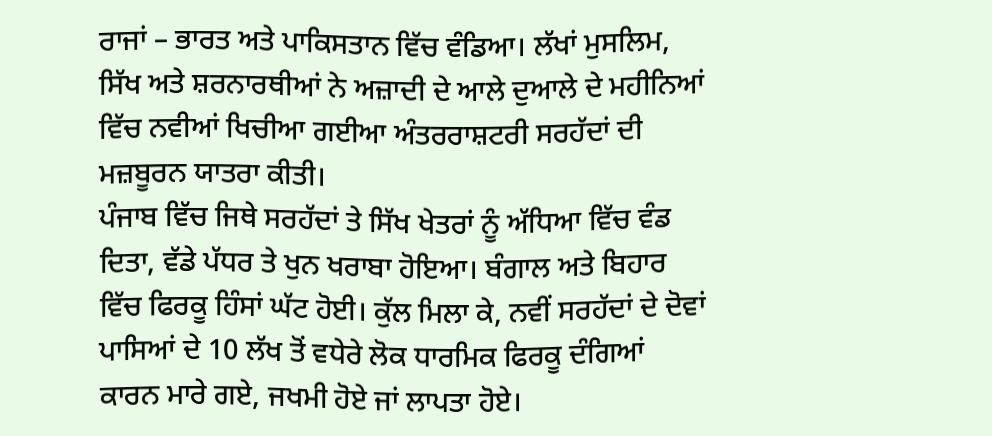ਰਾਜਾਂ – ਭਾਰਤ ਅਤੇ ਪਾਕਿਸਤਾਨ ਵਿੱਚ ਵੰਡਿਆ। ਲੱਖਾਂ ਮੁਸਲਿਮ, ਸਿੱਖ ਅਤੇ ਸ਼ਰਨਾਰਥੀਆਂ ਨੇ ਅਜ਼ਾਦੀ ਦੇ ਆਲੇ ਦੁਆਲੇ ਦੇ ਮਹੀਨਿਆਂ ਵਿੱਚ ਨਵੀਆਂ ਖਿਚੀਆ ਗਈਆ ਅੰਤਰਰਾਸ਼ਟਰੀ ਸਰਹੱਦਾਂ ਦੀ ਮਜ਼ਬੂਰਨ ਯਾਤਰਾ ਕੀਤੀ।
ਪੰਜਾਬ ਵਿੱਚ ਜਿਥੇ ਸਰਹੱਦਾਂ ਤੇ ਸਿੱਖ ਖੇਤਰਾਂ ਨੂੰ ਅੱਧਿਆ ਵਿੱਚ ਵੰਡ ਦਿਤਾ, ਵੱਡੇ ਪੱਧਰ ਤੇ ਖੁਨ ਖਰਾਬਾ ਹੋਇਆ। ਬੰਗਾਲ ਅਤੇ ਬਿਹਾਰ ਵਿੱਚ ਫਿਰਕੂ ਹਿੰਸਾਂ ਘੱਟ ਹੋਈ। ਕੁੱਲ ਮਿਲਾ ਕੇ, ਨਵੀਂ ਸਰਹੱਦਾਂ ਦੇ ਦੋਵਾਂ ਪਾਸਿਆਂ ਦੇ 10 ਲੱਖ ਤੋਂ ਵਧੇਰੇ ਲੋਕ ਧਾਰਮਿਕ ਫਿਰਕੂ ਦੰਗਿਆਂ ਕਾਰਨ ਮਾਰੇ ਗਏ, ਜਖਮੀ ਹੋਏ ਜਾਂ ਲਾਪਤਾ ਹੋਏ।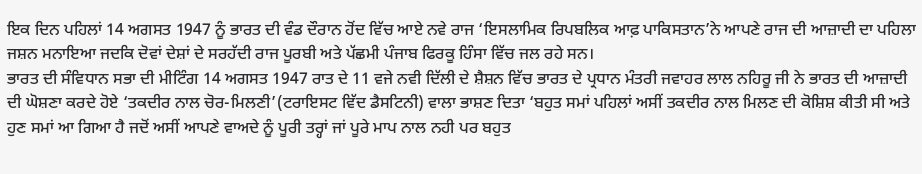ਇਕ ਦਿਨ ਪਹਿਲਾਂ 14 ਅਗਸਤ 1947 ਨੂੰ ਭਾਰਤ ਦੀ ਵੰਡ ਦੌਰਾਨ ਹੋਂਦ ਵਿੱਚ ਆਏ ਨਵੇ ਰਾਜ ‘ਇਸਲਾਮਿਕ ਰਿਪਬਲਿਕ ਆਫ਼ ਪਾਕਿਸਤਾਨ’ਨੇ ਆਪਣੇ ਰਾਜ ਦੀ ਆਜ਼ਾਦੀ ਦਾ ਪਹਿਲਾ ਜਸ਼ਨ ਮਨਾਇਆ ਜਦਕਿ ਦੋਵਾਂ ਦੇਸ਼ਾਂ ਦੇ ਸਰਹੱਦੀ ਰਾਜ ਪੂਰਬੀ ਅਤੇ ਪੱਛਮੀ ਪੰਜਾਬ ਫਿਰਕੂ ਹਿੰਸਾ ਵਿੱਚ ਜਲ ਰਹੇ ਸਨ।
ਭਾਰਤ ਦੀ ਸੰਵਿਧਾਨ ਸਭਾ ਦੀ ਮੀਟਿੰਗ 14 ਅਗਸਤ 1947 ਰਾਤ ਦੇ 11 ਵਜੇ ਨਵੀ ਦਿੱਲੀ ਦੇ ਸ਼ੈਸ਼ਨ ਵਿੱਚ ਭਾਰਤ ਦੇ ਪ੍ਰਧਾਨ ਮੰਤਰੀ ਜਵਾਹਰ ਲਾਲ ਨਹਿਰੂ ਜੀ ਨੇ ਭਾਰਤ ਦੀ ਆਜ਼ਾਦੀ ਦੀ ਘੋਸ਼ਣਾ ਕਰਦੇ ਹੋਏ ‘ਤਕਦੀਰ ਨਾਲ ਚੋਰ-ਮਿਲਣੀ’(ਟਰਾਇਸਟ ਵਿੱਦ ਡੈਸਟਿਨੀ) ਵਾਲਾ ਭਾਸ਼ਣ ਦਿਤਾ ‘ਬਹੁਤ ਸਮਾਂ ਪਹਿਲਾਂ ਅਸੀਂ ਤਕਦੀਰ ਨਾਲ ਮਿਲਣ ਦੀ ਕੋਸ਼ਿਸ਼ ਕੀਤੀ ਸੀ ਅਤੇ ਹੁਣ ਸਮਾਂ ਆ ਗਿਆ ਹੈ ਜਦੋਂ ਅਸੀਂ ਆਪਣੇ ਵਾਅਦੇ ਨੂੰ ਪੂਰੀ ਤਰ੍ਹਾਂ ਜਾਂ ਪੂਰੇ ਮਾਪ ਨਾਲ ਨਹੀ ਪਰ ਬਹੁਤ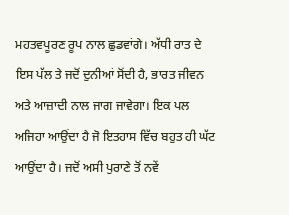ਮਹਤਵਪੂਰਣ ਰੂਪ ਨਾਲ ਛੁਡਵਾਂਗੇ। ਅੱਧੀ ਰਾਤ ਦੇ ਇਸ ਪੱਲ ਤੇ ਜਦੋਂ ਦੁਨੀਆਂ ਸੋਂਦੀ ਹੈ, ਭਾਰਤ ਜੀਵਨ ਅਤੇ ਆਜ਼ਾਦੀ ਨਾਲ ਜਾਗ ਜਾਵੇਗਾ। ਇਕ ਪਲ ਅਜਿਹਾ ਆਉਂਦਾ ਹੈ ਜੋ ਇਤਹਾਸ ਵਿੱਚ ਬਹੁਤ ਹੀ ਘੱਟ ਆਉਂਦਾ ਹੈ। ਜਦੋਂ ਅਸੀ ਪੁਰਾਣੇ ਤੋਂ ਨਵੇਂ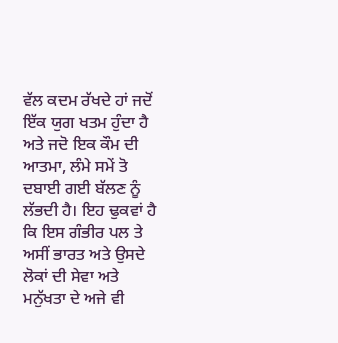ਵੱਲ ਕਦਮ ਰੱਖਦੇ ਹਾਂ ਜਦੋਂ ਇੱਕ ਯੁਗ ਖਤਮ ਹੁੰਦਾ ਹੈ ਅਤੇ ਜਦੋ ਇਕ ਕੌਮ ਦੀ ਆਤਮਾ, ਲੰਮੇ ਸਮੇਂ ਤੋ ਦਬਾਈ ਗਈ ਬੱਲਣ ਨੂੰ ਲੱਭਦੀ ਹੈ। ਇਹ ਢੁਕਵਾਂ ਹੈ ਕਿ ਇਸ ਗੰਭੀਰ ਪਲ ਤੇ ਅਸੀਂ ਭਾਰਤ ਅਤੇ ਉਸਦੇ ਲੋਕਾਂ ਦੀ ਸੇਵਾ ਅਤੇ ਮਨੁੱਖਤਾ ਦੇ ਅਜੇ ਵੀ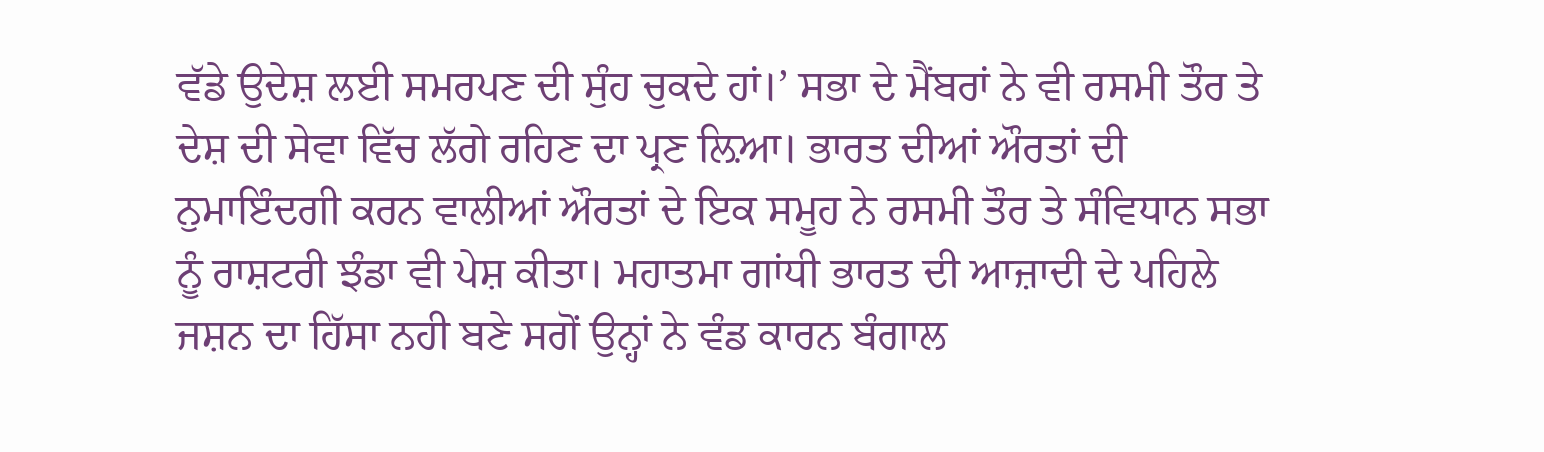ਵੱਡੇ ਉਦੇਸ਼ ਲਈ ਸਮਰਪਣ ਦੀ ਸੁੰਹ ਚੁਕਦੇ ਹਾਂ।’ ਸਭਾ ਦੇ ਮੈਂਬਰਾਂ ਨੇ ਵੀ ਰਸਮੀ ਤੌਰ ਤੇ ਦੇਸ਼ ਦੀ ਸੇਵਾ ਵਿੱਚ ਲੱਗੇ ਰਹਿਣ ਦਾ ਪ੍ਰਣ ਲ਼ਿਆ। ਭਾਰਤ ਦੀਆਂ ਔਰਤਾਂ ਦੀ ਨੁਮਾਇੰਦਗੀ ਕਰਨ ਵਾਲੀਆਂ ਔਰਤਾਂ ਦੇ ਇਕ ਸਮੂਹ ਨੇ ਰਸਮੀ ਤੌਰ ਤੇ ਸੰਵਿਧਾਨ ਸਭਾ ਨੂੰ ਰਾਸ਼ਟਰੀ ਝੰਡਾ ਵੀ ਪੇਸ਼ ਕੀਤਾ। ਮਹਾਤਮਾ ਗਾਂਧੀ ਭਾਰਤ ਦੀ ਆਜ਼ਾਦੀ ਦੇ ਪਹਿਲੇ ਜਸ਼ਨ ਦਾ ਹਿੱਸਾ ਨਹੀ ਬਣੇ ਸਗੋਂ ਉਨ੍ਹਾਂ ਨੇ ਵੰਡ ਕਾਰਨ ਬੰਗਾਲ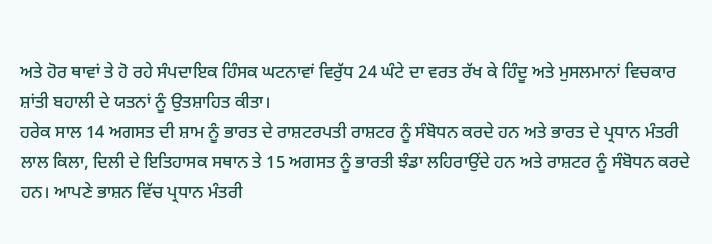ਅਤੇ ਹੋਰ ਥਾਵਾਂ ਤੇ ਹੋ ਰਹੇ ਸੰਪਦਾਇਕ ਹਿੰਸਕ ਘਟਨਾਵਾਂ ਵਿਰੁੱਧ 24 ਘੰਟੇ ਦਾ ਵਰਤ ਰੱਖ ਕੇ ਹਿੰਦੂ ਅਤੇ ਮੁਸਲਮਾਨਾਂ ਵਿਚਕਾਰ ਸ਼ਾਂਤੀ ਬਹਾਲੀ ਦੇ ਯਤਨਾਂ ਨੂੰ ਉਤਸ਼ਾਹਿਤ ਕੀਤਾ।
ਹਰੇਕ ਸਾਲ 14 ਅਗਸਤ ਦੀ ਸ਼ਾਮ ਨੂੰ ਭਾਰਤ ਦੇ ਰਾਸ਼ਟਰਪਤੀ ਰਾਸ਼ਟਰ ਨੂੰ ਸੰਬੋਧਨ ਕਰਦੇ ਹਨ ਅਤੇ ਭਾਰਤ ਦੇ ਪ੍ਰਧਾਨ ਮੰਤਰੀ ਲਾਲ ਕਿਲਾ, ਦਿਲੀ ਦੇ ਇਤਿਹਾਸਕ ਸਥਾਨ ਤੇ 15 ਅਗਸਤ ਨੂੰ ਭਾਰਤੀ ਝੰਡਾ ਲਹਿਰਾਉਂਦੇ ਹਨ ਅਤੇ ਰਾਸ਼ਟਰ ਨੂੰ ਸੰਬੋਧਨ ਕਰਦੇ ਹਨ। ਆਪਣੇ ਭਾਸ਼ਨ ਵਿੱਚ ਪ੍ਰਧਾਨ ਮੰਤਰੀ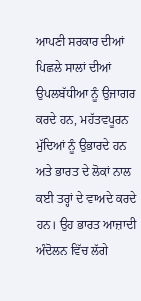ਆਪਣੀ ਸਰਕਾਰ ਦੀਆਂ ਪਿਛਲੇ ਸਾਲਾਂ ਦੀਆਂ ਉਪਲਬੱਧੀਆ ਨੂੰ ਉਜਾਗਰ ਕਰਦੇ ਹਨ, ਮਹੱਤਵਪੂਰਨ ਮੁੱਦਿਆਂ ਨੂੰ ਉਭਾਰਦੇ ਹਨ ਅਤੇ ਭਾਰਤ ਦੇ ਲੋਕਾਂ ਨਾਲ ਕਈ ਤਰ੍ਹਾਂ ਦੇ ਵਾਅਦੇ ਕਰਦੇ ਹਨ। ਉਹ ਭਾਰਤ ਆਜ਼ਾਦੀ ਅੰਦੋਲਨ ਵਿੱਚ ਲੱਗੇ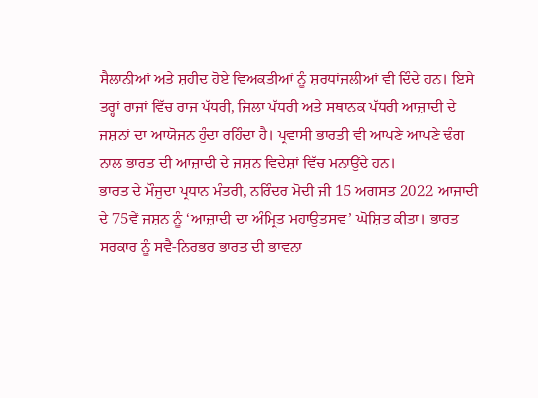ਸੈਲਾਨੀਆਂ ਅਤੇ ਸ਼ਹੀਦ ਹੋਏ ਵਿਅਕਤੀਆਂ ਨੂੰ ਸ਼ਰਧਾਂਜਲੀਆਂ ਵੀ ਦਿੰਦੇ ਹਨ। ਇਸੇ ਤਰ੍ਹਾਂ ਰਾਜਾਂ ਵਿੱਚ ਰਾਜ ਪੱਧਰੀ, ਜਿਲਾ ਪੱਧਰੀ ਅਤੇ ਸਥਾਨਕ ਪੱਧਰੀ ਆਜ਼ਾਦੀ ਦੇ ਜਸ਼ਨਾਂ ਦਾ ਆਯੋਜਨ ਹੁੰਦਾ ਰਹਿੰਦਾ ਹੈ। ਪ੍ਰਵਾਸੀ ਭਾਰਤੀ ਵੀ ਆਪਣੇ ਆਪਣੇ ਢੰਗ ਨਾਲ ਭਾਰਤ ਦੀ ਆਜ਼ਾਦੀ ਦੇ ਜਸ਼ਨ ਵਿਦੇਸ਼ਾਂ ਵਿੱਚ ਮਨਾਉਂਦੇ ਹਨ।
ਭਾਰਤ ਦੇ ਮੌਜੁਦਾ ਪ੍ਰਧਾਨ ਮੰਤਰੀ, ਨਰਿੰਦਰ ਮੋਦੀ ਜੀ 15 ਅਗਸਤ 2022 ਆਜਾਦੀ ਦੇ 75ਵੇਂ ਜਸ਼ਨ ਨੂੰ ‘ਆਜ਼ਾਦੀ ਦਾ ਅੰਮ੍ਰਿਤ ਮਹਾਉਤਸਵ’ ਘੋਸ਼ਿਤ ਕੀਤਾ। ਭਾਰਤ ਸਰਕਾਰ ਨੂੰ ਸਵੈ-ਨਿਰਭਰ ਭਾਰਤ ਦੀ ਭਾਵਨਾ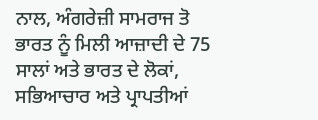ਨਾਲ, ਅੰਗਰੇਜ਼ੀ ਸਾਮਰਾਜ ਤੋ ਭਾਰਤ ਨੂੰ ਮਿਲੀ ਆਜ਼ਾਦੀ ਦੇ 75 ਸਾਲਾਂ ਅਤੇ ਭਾਰਤ ਦੇ ਲੋਕਾਂ, ਸਭਿਆਚਾਰ ਅਤੇ ਪ੍ਰਾਪਤੀਆਂ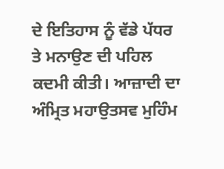ਦੇ ਇਤਿਹਾਸ ਨੂੰ ਵੱਡੇ ਪੱਧਰ ਤੇ ਮਨਾਉਣ ਦੀ ਪਹਿਲ ਕਦਮੀ ਕੀਤੀ। ਆਜ਼ਾਦੀ ਦਾ ਅੰਮ੍ਰਿਤ ਮਹਾਉਤਸਵ ਮੁਹਿੰਮ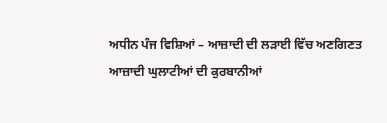ਅਧੀਨ ਪੰਜ ਵਿਸ਼ਿਆਂ – ਆਜ਼ਾਦੀ ਦੀ ਲੜਾਈ ਵਿੱਚ ਅਣਗਿਣਤ ਆਜ਼ਾਦੀ ਘੁਲਾਟੀਆਂ ਦੀ ਕੁਰਬਾਨੀਆਂ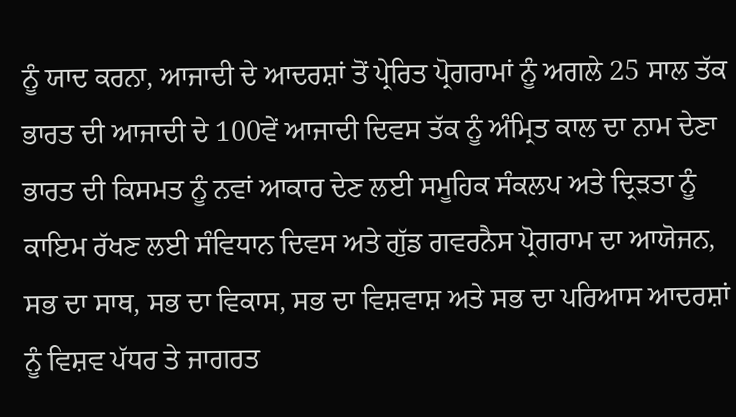ਨੂੰ ਯਾਦ ਕਰਨਾ, ਆਜਾਦੀ ਦੇ ਆਦਰਸ਼ਾਂ ਤੋਂ ਪ੍ਰੇਰਿਤ ਪ੍ਰੋਗਰਾਮਾਂ ਨੂੰ ਅਗਲੇ 25 ਸਾਲ ਤੱਕ ਭਾਰਤ ਦੀ ਆਜਾਦੀ ਦੇ 100ਵੇਂ ਆਜਾਦੀ ਦਿਵਸ ਤੱਕ ਨੂੰ ਅੰਮ੍ਰਿਤ ਕਾਲ ਦਾ ਨਾਮ ਦੇਣਾ ਭਾਰਤ ਦੀ ਕਿਸਮਤ ਨੂੰ ਨਵਾਂ ਆਕਾਰ ਦੇਣ ਲਈ ਸਮੂਹਿਕ ਸੰਕਲਪ ਅਤੇ ਦ੍ਰਿੜਤਾ ਨੂੰ ਕਾਇਮ ਰੱਖਣ ਲਈ ਸੰਵਿਧਾਨ ਦਿਵਸ ਅਤੇ ਗੁੱਡ ਗਵਰਨੈਸ ਪ੍ਰੋਗਰਾਮ ਦਾ ਆਯੋਜਨ, ਸਭ ਦਾ ਸਾਥ, ਸਭ ਦਾ ਵਿਕਾਸ, ਸਭ ਦਾ ਵਿਸ਼ਵਾਸ਼ ਅਤੇ ਸਭ ਦਾ ਪਰਿਆਸ ਆਦਰਸ਼ਾਂ ਨੂੰ ਵਿਸ਼ਵ ਪੱਧਰ ਤੇ ਜਾਗਰਤ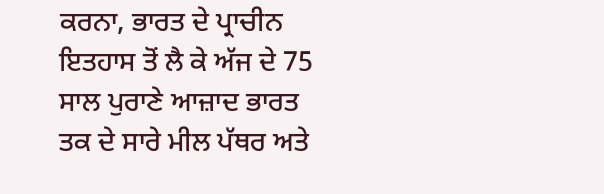ਕਰਨਾ, ਭਾਰਤ ਦੇ ਪ੍ਰਾਚੀਨ ਇਤਹਾਸ ਤੋਂ ਲੈ ਕੇ ਅੱਜ ਦੇ 75 ਸਾਲ ਪੁਰਾਣੇ ਆਜ਼ਾਦ ਭਾਰਤ ਤਕ ਦੇ ਸਾਰੇ ਮੀਲ ਪੱਥਰ ਅਤੇ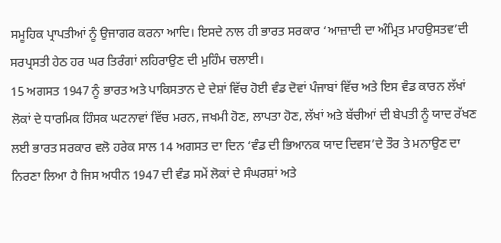ਸਮੂਹਿਕ ਪ੍ਰਾਪਤੀਆਂ ਨੂੰ ਉਜਾਗਰ ਕਰਨਾ ਆਦਿ। ਇਸਦੇ ਨਾਲ ਹੀ ਭਾਰਤ ਸਰਕਾਰ ‘ਆਜ਼ਾਦੀ ਦਾ ਅੰਮ੍ਰਿਤ ਮਾਹਉਸਤਵ’ਦੀ ਸਰਪ੍ਰਸਤੀ ਹੇਠ ਹਰ ਘਰ ਤਿਰੰਗਾਂ ਲਹਿਰਾਉਣ ਦੀ ਮੁਹਿੰਮ ਚਲਾਈ।
15 ਅਗਸਤ 1947 ਨੂੰ ਭਾਰਤ ਅਤੇ ਪਾਕਿਸਤਾਨ ਦੇ ਦੇਸ਼ਾਂ ਵਿੱਚ ਹੋਈ ਵੰਡ ਦੋਵਾਂ ਪੰਜਾਬਾਂ ਵਿੱਚ ਅਤੇ ਇਸ ਵੰਡ ਕਾਰਨ ਲੱਖਾਂ ਲੋਕਾਂ ਦੇ ਧਾਰਮਿਕ ਹਿੰਸਕ ਘਟਨਾਵਾਂ ਵਿੱਚ ਮਰਨ, ਜਖਮੀ ਹੋਣ, ਲਾਪਤਾ ਹੋਣ, ਲੱਖਾਂ ਅਤੇ ਬੱਚੀਆਂ ਦੀ ਬੇਪਤੀ ਨੂੰ ਯਾਦ ਰੱਖਣ ਲਈ ਭਾਰਤ ਸਰਕਾਰ ਵਲੋ ਹਰੇਕ ਸਾਲ 14 ਅਗਸਤ ਦਾ ਦਿਨ ‘ਵੰਡ ਦੀ ਭਿਆਨਕ ਯਾਦ ਦਿਵਸ’ਦੇ ਤੌਰ ਤੇ ਮਨਾਉਣ ਦਾ ਨਿਰਣਾ ਲਿਆ ਹੈ ਜਿਸ ਅਧੀਨ 1947 ਦੀ ਵੰਡ ਸਮੇਂ ਲੋਕਾਂ ਦੇ ਸੰਘਰਸ਼ਾਂ ਅਤੇ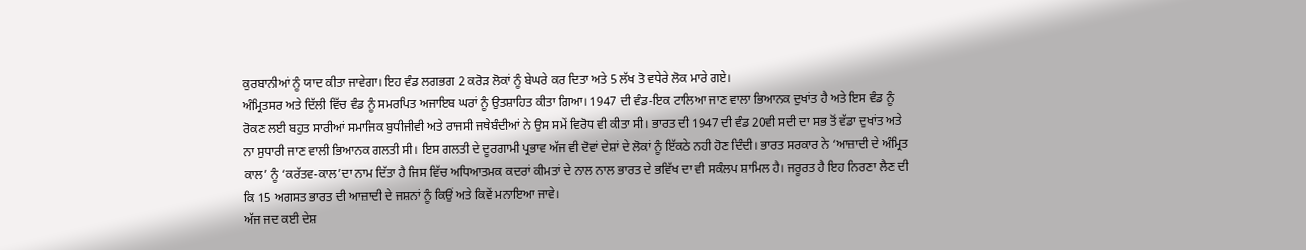ਕੁਰਬਾਨੀਆਂ ਨੂੰ ਯਾਦ ਕੀਤਾ ਜਾਵੇਗਾ। ਇਹ ਵੰਡ ਲਗਭਗ 2 ਕਰੋੜ ਲੋਕਾਂ ਨੂੰ ਬੇਘਰੇ ਕਰ ਦਿਤਾ ਅਤੇ 5 ਲੱਖ ਤੋ ਵਧੇਰੇ ਲੋਕ ਮਾਰੇ ਗਏ।
ਅੰਮ੍ਰਿਤਸਰ ਅਤੇ ਦਿੱਲੀ ਵਿੱਚ ਵੰਡ ਨੂੰ ਸਮਰਪਿਤ ਅਜਾਇਬ ਘਰਾਂ ਨੂੰ ਉਤਸ਼ਾਹਿਤ ਕੀਤਾ ਗਿਆ। 1947 ਦੀ ਵੰਡ-ਇਕ ਟਾਲਿਆ ਜਾਣ ਵਾਲਾ ਭਿਆਨਕ ਦੁਖਾਂਤ ਹੈ ਅਤੇ ਇਸ ਵੰਡ ਨੂੰ ਰੋਕਣ ਲਈ ਬਹੁਤ ਸਾਰੀਆਂ ਸਮਾਜਿਕ ਬੁਧੀਜੀਵੀ ਅਤੇ ਰਾਜਸੀ ਜਥੇਬੰਦੀਆਂ ਨੇ ਉਸ ਸਮੇਂ ਵਿਰੋਧ ਵੀ ਕੀਤਾ ਸੀ। ਭਾਰਤ ਦੀ 1947 ਦੀ ਵੰਡ 20ਵੀ ਸਦੀ ਦਾ ਸਭ ਤੋਂ ਵੱਡਾ ਦੁਖਾਂਤ ਅਤੇ ਨਾ ਸੁਧਾਰੀ ਜਾਣ ਵਾਲੀ ਭਿਆਨਕ ਗਲਤੀ ਸੀ। ਇਸ ਗਲਤੀ ਦੇ ਦੂਰਗਾਮੀ ਪ੍ਰਭਾਵ ਅੱਜ ਵੀ ਦੋਵਾਂ ਦੇਸ਼ਾਂ ਦੇ ਲੋਕਾਂ ਨੂੰ ਇੱਕਠੇ ਨਹੀ ਹੋਣ ਦਿੰਦੀ। ਭਾਰਤ ਸਰਕਾਰ ਨੇ ‘ਆਜ਼ਾਦੀ ਦੇ ਅੰਮ੍ਰਿਤ ਕਾਲ’ ਨੂੰ ‘ਕਰੱਤਵ-ਕਾਲ’ਦਾ ਨਾਮ ਦਿੱਤਾ ਹੈ ਜਿਸ ਵਿੱਚ ਅਧਿਆਤਮਕ ਕਦਰਾਂ ਕੀਮਤਾਂ ਦੇ ਨਾਲ ਨਾਲ ਭਾਰਤ ਦੇ ਭਵਿੱਖ ਦਾ ਵੀ ਸਕੰਲਪ ਸ਼ਾਮਿਲ ਹੈ। ਜਰੂਰਤ ਹੈ ਇਹ ਨਿਰਣਾ ਲੈਣ ਦੀ ਕਿ 15 ਅਗਸਤ ਭਾਰਤ ਦੀ ਆਜ਼ਾਦੀ ਦੇ ਜਸ਼ਨਾਂ ਨੂੰ ਕਿਉਂ ਅਤੇ ਕਿਵੇਂ ਮਨਾਇਆ ਜਾਵੇ।
ਅੱਜ ਜਦ ਕਈ ਦੇਸ਼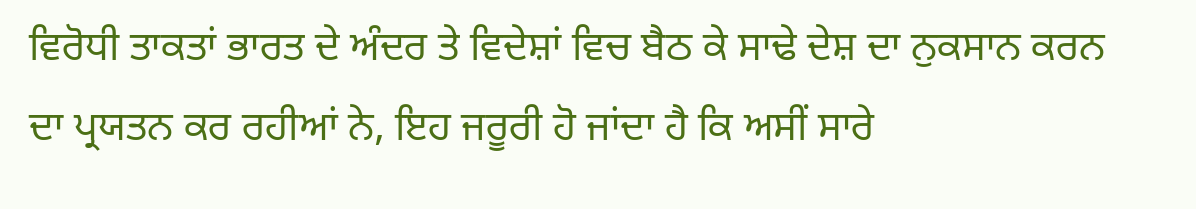ਵਿਰੋਧੀ ਤਾਕਤਾਂ ਭਾਰਤ ਦੇ ਅੰਦਰ ਤੇ ਵਿਦੇਸ਼ਾਂ ਵਿਚ ਬੈਠ ਕੇ ਸਾਢੇ ਦੇਸ਼ ਦਾ ਨੁਕਸਾਨ ਕਰਨ ਦਾ ਪ੍ਰਯਤਨ ਕਰ ਰਹੀਆਂ ਨੇ, ਇਹ ਜਰੂਰੀ ਹੋ ਜਾਂਦਾ ਹੈ ਕਿ ਅਸੀਂ ਸਾਰੇ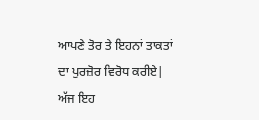ਆਪਣੇ ਤੋਰ ਤੇ ਇਹਨਾਂ ਤਾਕਤਾਂ ਦਾ ਪੁਰਜ਼ੋਰ ਵਿਰੋਧ ਕਰੀਏ| ਅੱਜ ਇਹ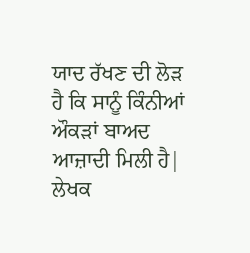ਯਾਦ ਰੱਖਣ ਦੀ ਲੋੜ ਹੈ ਕਿ ਸਾਨੂੰ ਕਿੰਨੀਆਂ ਔਕੜਾਂ ਬਾਅਦ ਆਜ਼ਾਦੀ ਮਿਲੀ ਹੈ|
ਲੇਖਕ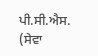ਪੀ.ਸੀ.ਐਸ. (ਸੇਵਾ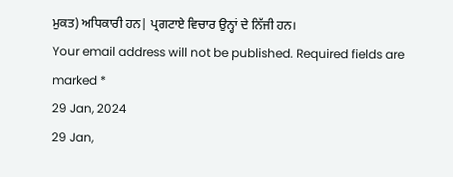ਮੁਕਤ) ਅਧਿਕਾਰੀ ਹਨ| ਪ੍ਰਗਟਾਏ ਵਿਚਾਰ ਉਨ੍ਹਾਂ ਦੇ ਨਿੱਜੀ ਹਨ।
Your email address will not be published. Required fields are marked *
29 Jan, 2024
29 Jan,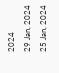2024
29 Jan, 2024
25 Jan, 2024